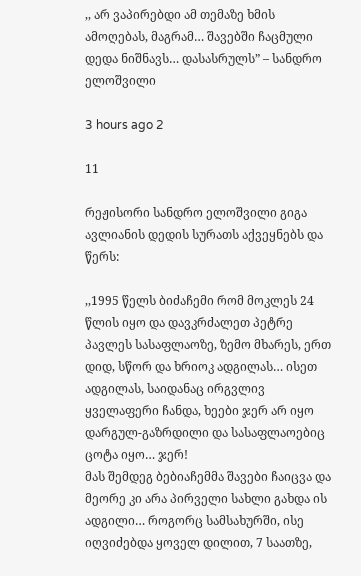,, არ ვაპირებდი ამ თემაზე ხმის ამოღებას, მაგრამ… შავებში ჩაცმული დედა ნიშნავს… დასასრულს” – სანდრო ელოშვილი

3 hours ago 2

11

რეჟისორი სანდრო ელოშვილი გიგა ავლიანის დედის სურათს აქვეყნებს და წერს:

,,1995 წელს ბიძაჩემი რომ მოკლეს 24 წლის იყო და დავკრძალეთ პეტრე პავლეს სასაფლაოზე, ზემო მხარეს, ერთ დიდ, სწორ და ხრიოკ ადგილას… ისეთ ადგილას, საიდანაც ირგვლივ ყველაფერი ჩანდა, ხეები ჯერ არ იყო დარგულ-გაზრდილი და სასაფლაოებიც ცოტა იყო… ჯერ!
მას შემდეგ ბებიაჩემმა შავები ჩაიცვა და მეორე კი არა პირველი სახლი გახდა ის ადგილი… როგორც სამსახურში, ისე იღვიძებდა ყოველ დილით, 7 საათზე,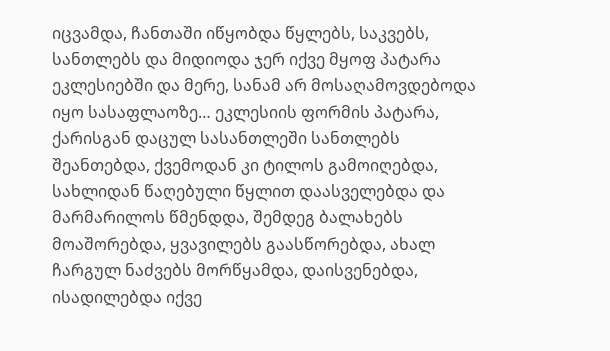იცვამდა, ჩანთაში იწყობდა წყლებს, საკვებს, სანთლებს და მიდიოდა ჯერ იქვე მყოფ პატარა ეკლესიებში და მერე, სანამ არ მოსაღამოვდებოდა იყო სასაფლაოზე… ეკლესიის ფორმის პატარა, ქარისგან დაცულ სასანთლეში სანთლებს შეანთებდა, ქვემოდან კი ტილოს გამოიღებდა, სახლიდან წაღებული წყლით დაასველებდა და მარმარილოს წმენდდა, შემდეგ ბალახებს მოაშორებდა, ყვავილებს გაასწორებდა, ახალ ჩარგულ ნაძვებს მორწყამდა, დაისვენებდა, ისადილებდა იქვე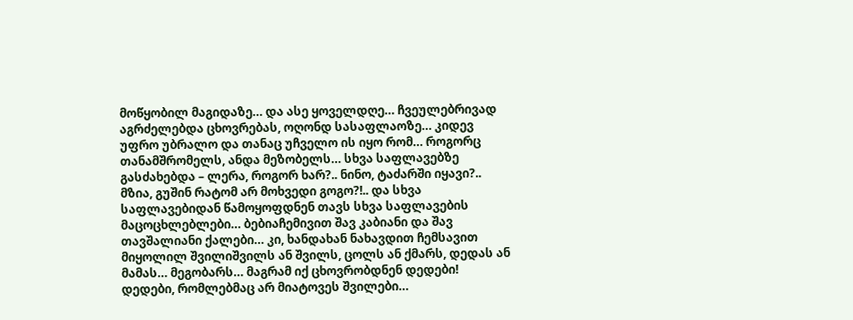მოწყობილ მაგიდაზე… და ასე ყოველდღე… ჩვეულებრივად აგრძელებდა ცხოვრებას, ოღონდ სასაფლაოზე… კიდევ უფრო უბრალო და თანაც უჩველო ის იყო რომ… როგორც თანამშრომელს, ანდა მეზობელს… სხვა საფლავებზე გასძახებდა – ლერა, როგორ ხარ?.. ნინო, ტაძარში იყავი?.. მზია, გუშინ რატომ არ მოხვედი გოგო?!.. და სხვა საფლავებიდან წამოყოფდნენ თავს სხვა საფლავების მაცოცხლებლები… ბებიაჩემივით შავ კაბიანი და შავ თავშალიანი ქალები… კი, ხანდახან ნახავდით ჩემსავით მიყოლილ შვილიშვილს ან შვილს, ცოლს ან ქმარს, დედას ან მამას… მეგობარს… მაგრამ იქ ცხოვრობდნენ დედები! დედები, რომლებმაც არ მიატოვეს შვილები…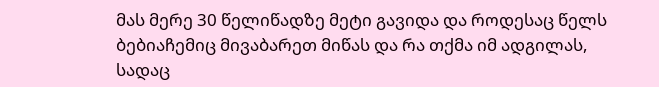მას მერე 30 წელიწადზე მეტი გავიდა და როდესაც წელს ბებიაჩემიც მივაბარეთ მიწას და რა თქმა იმ ადგილას, სადაც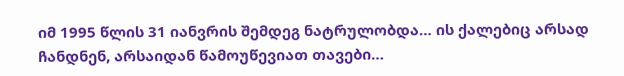იმ 1995 წლის 31 იანვრის შემდეგ ნატრულობდა… ის ქალებიც არსად ჩანდნენ, არსაიდან წამოუწევიათ თავები…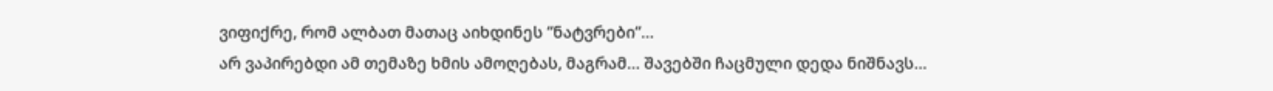ვიფიქრე, რომ ალბათ მათაც აიხდინეს “ნატვრები“…
არ ვაპირებდი ამ თემაზე ხმის ამოღებას, მაგრამ… შავებში ჩაცმული დედა ნიშნავს…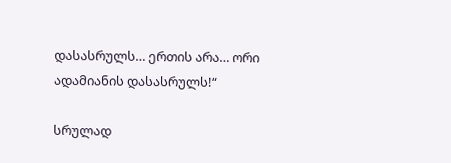დასასრულს… ერთის არა… ორი ადამიანის დასასრულს!“

სრულად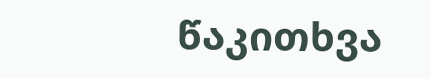წაკითხვა